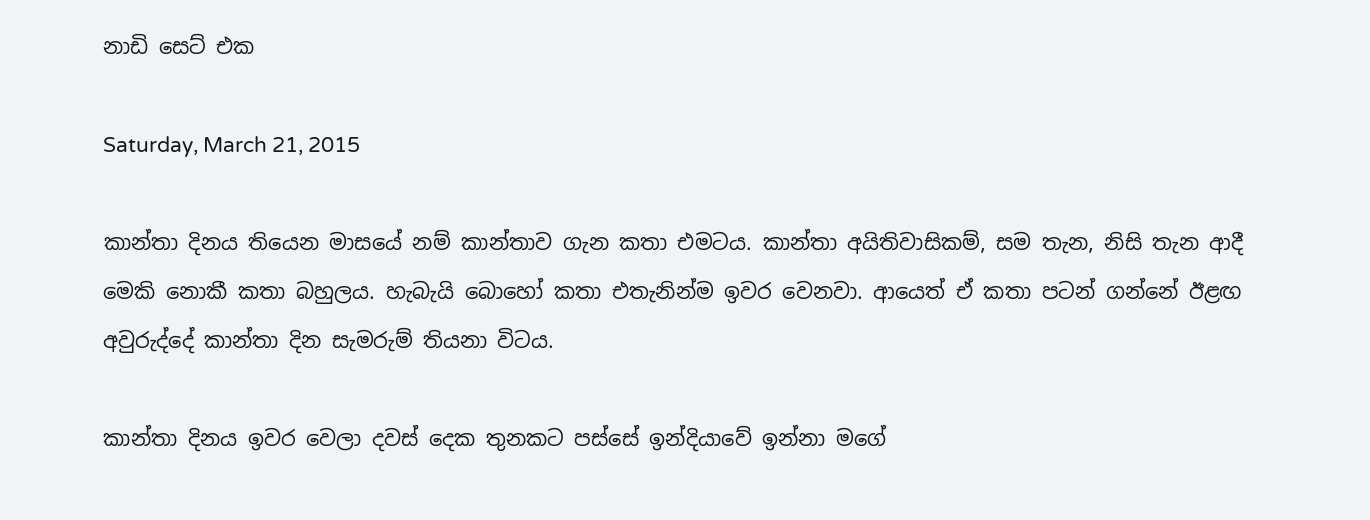නාඩි සෙට් එක

Saturday, March 21, 2015

කාන්තා දිනය තියෙන මාසයේ නම් කාන්තාව ගැන කතා එමටය. කාන්තා අයිතිවාසිකම්, සම තැන, නිසි තැන ආදී මෙකි නොකී කතා බහුලය. හැබැයි බොහෝ කතා එතැනින්ම ඉවර වෙනවා. ආයෙත් ඒ කතා පටන් ගන්නේ ඊළඟ අවුරුද්දේ කාන්තා දින සැමරුම් තියනා විටය.

කාන්තා දිනය ඉවර වෙලා දවස් දෙක තුනකට පස්සේ ඉන්දියාවේ ඉන්නා මගේ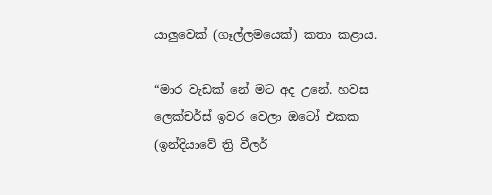යාලුවෙක් (ගෑල්ලමයෙක්) කතා කළාය.

“මාර වැඩක් නේ මට අද උනේ. හවස ලෙක්චර්ස් ඉවර වෙලා ඔටෝ එකක (ඉන්දියාවේ ත්‍රි වීලර්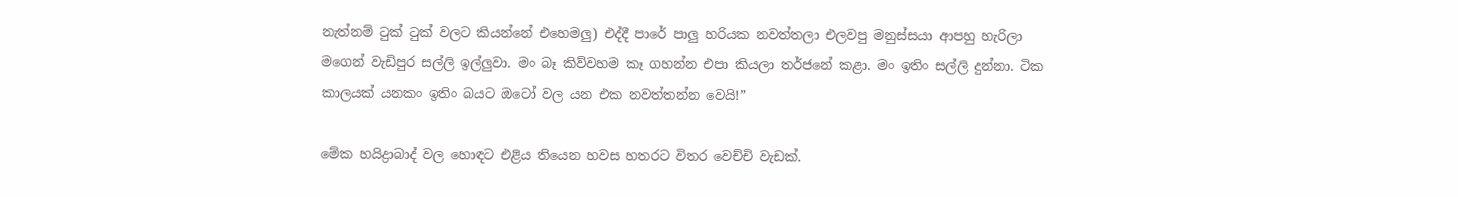නැත්නම් ටුක් ටුක් වලට කියන්නේ එහෙමලු) එද්දී පාරේ පාලු හරියක නවත්තලා එලවපු මනුස්සයා ආපහු හැරිලා මගෙන් වැඩිපුර සල්ලි ඉල්ලුවා. මං බෑ කිව්වහම කෑ ගහන්න එපා කියලා තර්ජනේ කළා. මං ඉතිං සල්ලි දුන්නා. ටික කාලයක් යනකං ඉතිං බයට ඔටෝ වල යන එක නවත්තන්න වෙයි!”

මේක හයිද්‍රාබාද් වල හොඳට එළිය තියෙන හවස හතරට විතර වෙච්චි වැඩක්.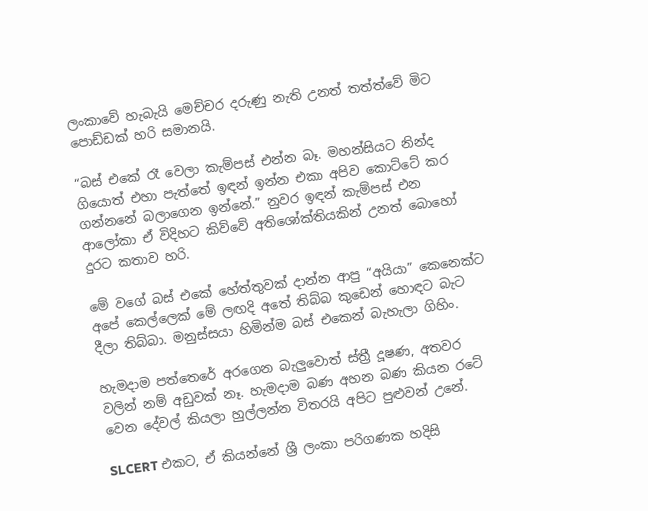ලංකාවේ හැබැයි මෙච්චර දරුණු නැති උනත් තත්ත්වේ මිට පොඩ්ඩක් හරි සමානයි.

“බස් එකේ රෑ වෙලා කැම්පස් එන්න බෑ. මහන්සියට නින්ද ගියොත් එහා පැත්තේ ඉඳන් ඉන්න එකා අපිව කොට්ටේ කර ගන්නනේ බලාගෙන ඉන්නේ.” නුවර ඉඳන් කැම්පස් එන ආලෝකා ඒ විදිහට කිව්වේ අතිශෝක්තියකින් උනත් බොහෝ දුරට කතාව හරි.

මේ වගේ බස් එකේ හේත්තුවක් දාන්න ආපු “අයියා” කෙනෙක්ට අපේ කෙල්ලෙක් මේ ලඟදි අතේ තිබ්බ කුඩෙන් හොඳට බැට දීලා තිබ්බා. මනුස්සයා හිමින්ම බස් එකෙන් බැහැලා ගිහිං.

හැමදාම පත්තෙරේ අරගෙන බැලුවොත් ස්ත්‍රී දූෂණ, අතවර වලින් නම් අඩුවක් නෑ. හැමදාම බණ අහන බණ කියන රටේ වෙන දේවල් කියලා හුල්ලන්න විතරයි අපිට පුළුවන් උනේ.

SLCERT එකට, ඒ කියන්නේ ශ්‍රී ලංකා පරිගණක හදිසි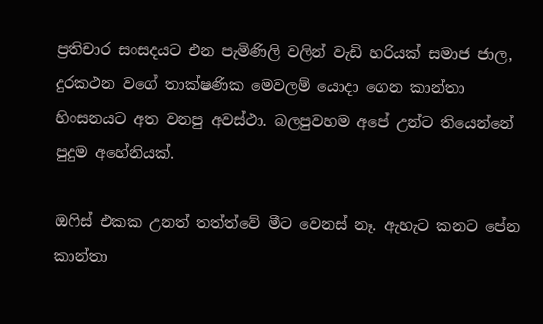ප්‍රතිචාර සංසදයට එන පැමිණිලි වලින් වැඩි හරියක් සමාජ ජාල, දුරකථන වගේ තාක්ෂණික මෙවලම් යොදා ගෙන කාන්තා හිංසනයට අත වනපු අවස්ථා. බලපුවහම අපේ උන්ට තියෙන්නේ පුදුම අහේනියක්.

ඔෆිස් එකක උනත් තත්ත්වේ මීට වෙනස් නෑ. ඇහැට කනට පේන කාන්තා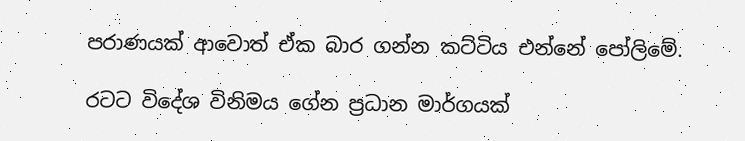පරාණයක් ආවොත් ඒක බාර ගන්න කට්ටිය එන්නේ පෝලිමේ.

රටට විදේශ විනිමය ගේන ප්‍රධාන මාර්ගයක්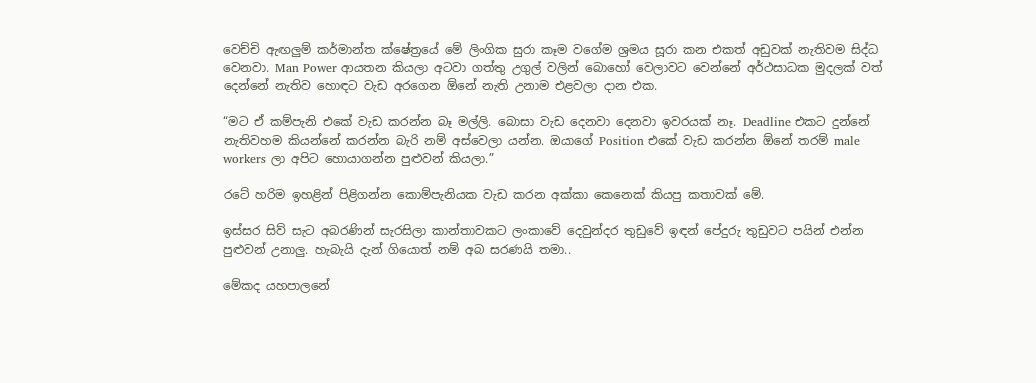වෙච්චි ඇඟලුම් කර්මාන්ත ක්ෂේත්‍රයේ මේ ලිංගික සුරා කෑම වගේම ශ්‍රමය සූරා කන එකත් අඩුවක් නැතිවම සිද්ධ වෙනවා. Man Power ආයතන කියලා අටවා ගත්තු උගුල් වලින් බොහෝ වෙලාවට වෙන්නේ අර්ථසාධක මුදලක් වත් දෙන්නේ නැතිව හොඳට වැඩ අරගෙන ඕනේ නැති උනාම එළවලා දාන එක.

“මට ඒ කම්පැනි එකේ වැඩ කරන්න බෑ මල්ලි. බොසා වැඩ දෙනවා දෙනවා ඉවරයක් නෑ. Deadline එකට දුන්නේ නැතිවහම කියන්නේ කරන්න බැරි නම් අස්වෙලා යන්න. ඔයාගේ Position එකේ වැඩ කරන්න ඕනේ තරම් male workers ලා අපිට හොයාගන්න පුළුවන් කියලා.”

රටේ හරිම ඉහළින් පිළිගන්න කොම්පැනියක වැඩ කරන අක්කා කෙනෙක් කියපු කතාවක් මේ.

ඉස්සර සිව් සැට අබරණින් සැරසිලා කාන්තාවකට ලංකාවේ දෙවුන්දර තුඩුවේ ඉඳන් පේදුරු තුඩුවට පයින් එන්න පුළුවන් උනාලු. හැබැයි දැන් ගියොත් නම් අබ සරණයි තමා..

මේකද යහපාලනේ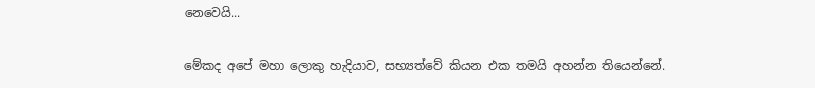නෙවෙයි...

මේකද අපේ මහා ලොකු හැදියාව, සභ්‍යත්වේ කියන එක තමයි අහන්න තියෙන්නේ.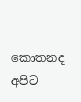කොතනද අපිට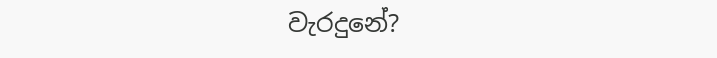වැරදුනේ?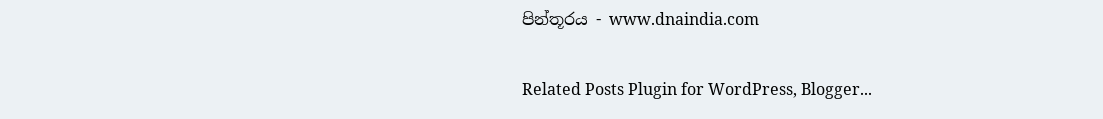පින්තූරය - www.dnaindia.com

Related Posts Plugin for WordPress, Blogger...